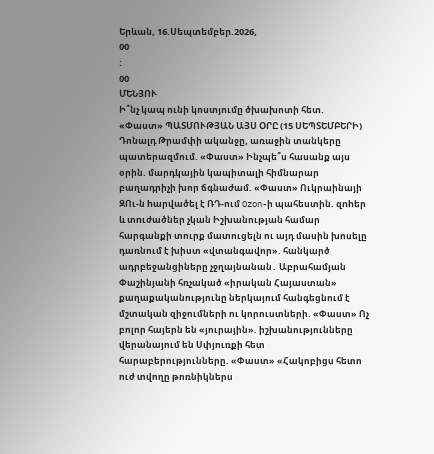Երևան, 16.Սեպտեմբեր.2026,
00
:
00
ՄԵՆՅՈՒ
Ի՞նչ կապ ունի կոստյումը ծխախոտի հետ. «Փաստ» ՊԱՏՄՈՒԹՅԱՆ ԱՅՍ ՕՐԸ (15 ՍԵՊՏԵՄԲԵՐԻ) Դոնալդ Թրամփի ականջը, առաջին տանկերը պատերազմում. «Փաստ» Ինչպե՞ս հասանք այս օրին. մարդկային կապիտալի հիմնարար բաղադրիչի խոր ճգնաժամ. «Փաստ» Ուկրաինայի ԶՈւ-ն hարվածել է ՌԴ-ում Ozon-ի պահեստին. զnhեր և տnւժածներ չկան Իշխանության համար հարգանքի տուրք մատուցելն ու այդ մասին խոսելը դառնում է խիստ «վտանգավոր». հանկարծ ադրբեջանցիները չջղայնանան․ Աբրահամյան Փաշինյանի հռչակած «իրական Հայաստան» քաղաքականությունը ներկայում հանգեցնում է մշտական զիջումների ու կորուստների. «Փաստ» Ոչ բոլոր հայերն են «յուրային». իշխանությունները վերանայում են Սփյուռքի հետ հարաբերությունները. «Փաստ» «Հակոբիցս հետո ուժ տվողը թոռնիկներս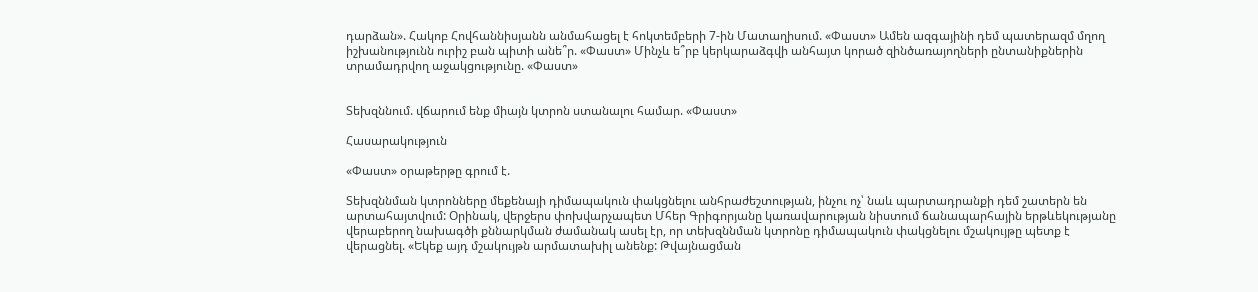դարձան». Հակոբ Հովհաննիսյանն անմահացել է հոկտեմբերի 7-ին Մատաղիսում. «Փաստ» Ամեն ազգայինի դեմ պատերազմ մղող իշխանությունն ուրիշ բան պիտի անե՞ր. «Փաստ» Մինչև ե՞րբ կերկարաձգվի անհայտ կորած զինծառայողների ընտանիքներին տրամադրվող աջակցությունը. «Փաստ»


Տեխզննում. վճարում ենք միայն կտրոն ստանալու համար. «Փաստ»

Հասարակություն

«Փաստ» օրաթերթը գրում է.

Տեխզննման կտրոնները մեքենայի դիմապակուն փակցնելու անհրաժեշտության, ինչու ոչ՝ նաև պարտադրանքի դեմ շատերն են արտահայտվում: Օրինակ, վերջերս փոխվարչապետ Մհեր Գրիգորյանը կառավարության նիստում ճանապարհային երթևեկությանը վերաբերող նախագծի քննարկման ժամանակ ասել էր, որ տեխզննման կտրոնը դիմապակուն փակցնելու մշակույթը պետք է վերացնել. «Եկեք այդ մշակույթն արմատախիլ անենք: Թվայնացման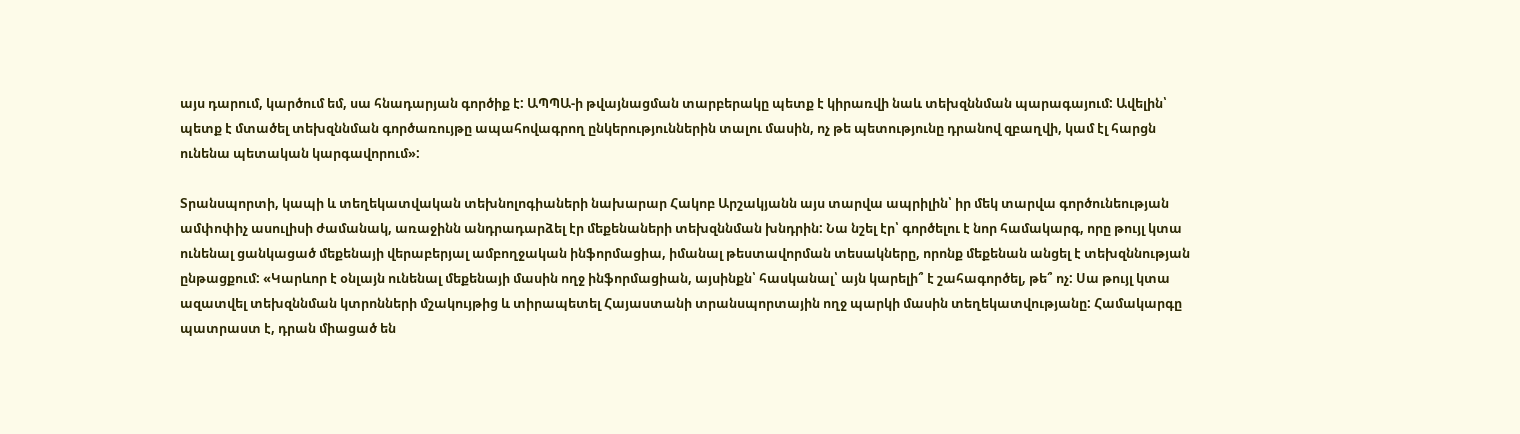այս դարում, կարծում եմ, սա հնադարյան գործիք է: ԱՊՊԱ-ի թվայնացման տարբերակը պետք է կիրառվի նաև տեխզննման պարագայում: Ավելին՝ պետք է մտածել տեխզննման գործառույթը ապահովագրող ընկերություններին տալու մասին, ոչ թե պետությունը դրանով զբաղվի, կամ էլ հարցն ունենա պետական կարգավորում»:

Տրանսպորտի, կապի և տեղեկատվական տեխնոլոգիաների նախարար Հակոբ Արշակյանն այս տարվա ապրիլին՝ իր մեկ տարվա գործունեության ամփոփիչ ասուլիսի ժամանակ, առաջինն անդրադարձել էր մեքենաների տեխզննման խնդրին: Նա նշել էր՝ գործելու է նոր համակարգ, որը թույլ կտա ունենալ ցանկացած մեքենայի վերաբերյալ ամբողջական ինֆորմացիա, իմանալ թեստավորման տեսակները, որոնք մեքենան անցել է տեխզննության ընթացքում: «Կարևոր է օնլայն ունենալ մեքենայի մասին ողջ ինֆորմացիան, այսինքն՝ հասկանալ՝ այն կարելի՞ է շահագործել, թե՞ ոչ: Սա թույլ կտա ազատվել տեխզննման կտրոնների մշակույթից և տիրապետել Հայաստանի տրանսպորտային ողջ պարկի մասին տեղեկատվությանը: Համակարգը պատրաստ է, դրան միացած են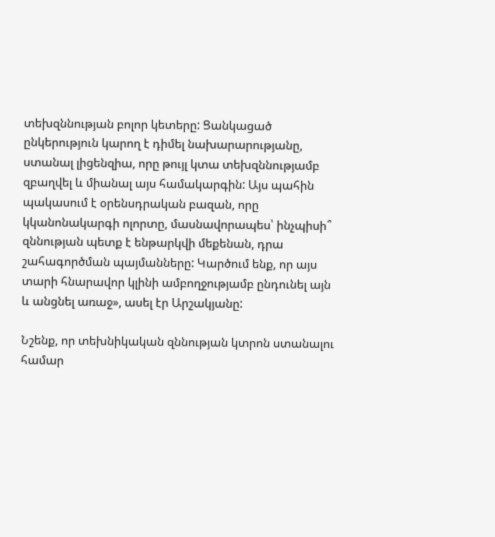տեխզննության բոլոր կետերը: Ցանկացած ընկերություն կարող է դիմել նախարարությանը, ստանալ լիցենզիա, որը թույլ կտա տեխզննությամբ զբաղվել և միանալ այս համակարգին: Այս պահին պակասում է օրենսդրական բազան, որը կկանոնակարգի ոլորտը, մասնավորապես՝ ինչպիսի՞ զննության պետք է ենթարկվի մեքենան, դրա շահագործման պայմանները: Կարծում ենք, որ այս տարի հնարավոր կլինի ամբողջությամբ ընդունել այն և անցնել առաջ», ասել էր Արշակյանը:

Նշենք, որ տեխնիկական զննության կտրոն ստանալու համար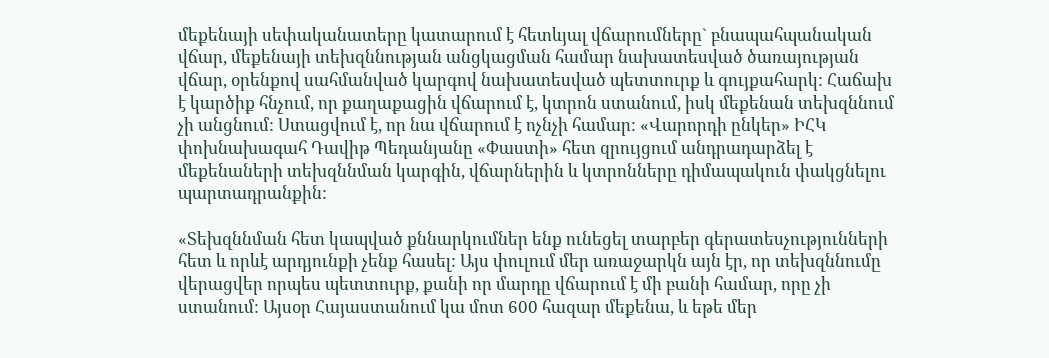մեքենայի սեփականատերը կատարում է հետևյալ վճարումները` բնապահպանական վճար, մեքենայի տեխզննության անցկացման համար նախատեսված ծառայության վճար, օրենքով սահմանված կարգով նախատեսված պետտուրք և գույքահարկ: Հաճախ է կարծիք հնչում, որ քաղաքացին վճարում է, կտրոն ստանում, իսկ մեքենան տեխզննում չի անցնում: Ստացվում է, որ նա վճարում է ոչնչի համար: «Վարորդի ընկեր» ԻՀԿ փոխնախագահ Դավիթ Պեդանյանը «Փաստի» հետ զրույցում անդրադարձել է մեքենաների տեխզննման կարգին, վճարներին և կտրոնները դիմապակուն փակցնելու պարտադրանքին:

«Տեխզննման հետ կապված քննարկումներ ենք ունեցել տարբեր գերատեսչությունների հետ և որևէ արդյունքի չենք հասել: Այս փուլում մեր առաջարկն այն էր, որ տեխզննումը վերացվեր որպես պետտուրք, քանի որ մարդը վճարում է մի բանի համար, որը չի ստանում: Այսօր Հայաստանում կա մոտ 600 հազար մեքենա, և եթե մեր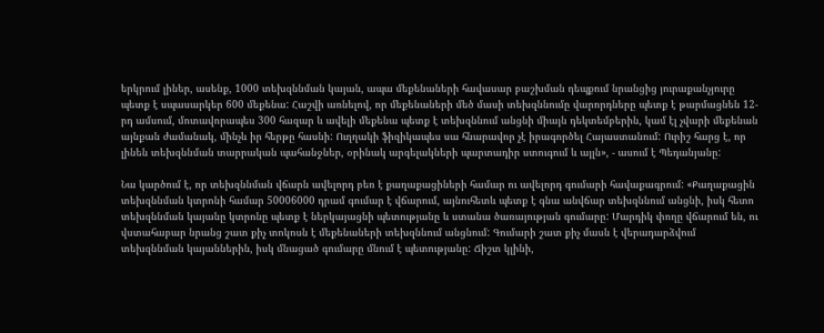երկրում լիներ, ասենք, 1000 տեխզննման կայան, ապա մեքենաների հավասար բաշխման դեպքում նրանցից յուրաքանչյուրը պետք է սպասարկեր 600 մեքենա: Հաշվի առնելով, որ մեքենաների մեծ մասի տեխզննումը վարորդները պետք է թարմացնեն 12-րդ ամսում, մոտավորապես 300 հազար և ավելի մեքենա պետք է տեխզննում անցնի միայն դեկտեմբերին, կամ էլ չվարի մեքենան այնքան ժամանակ, մինչև իր հերթը հասնի: Ուղղակի ֆիզիկապես սա հնարավոր չէ իրագործել Հայաստանում: Ուրիշ հարց է, որ լինեն տեխզննման տարրական պահանջներ, օրինակ արգելակների պարտադիր ստուգում և այլն», - ասում է Պեդանյանը:

Նա կարծում է, որ տեխզննման վճարն ավելորդ բեռ է քաղաքացիների համար ու ավելորդ գումարի հավաքագրում: «Քաղաքացին տեխզննման կտրոնի համար 50006000 դրամ գումար է վճարում, այնուհետև պետք է գնա անվճար տեխզննում անցնի, իսկ հետո տեխզննման կայանը կտրոնը պետք է ներկայացնի պետությանը և ստանա ծառայության գումարը: Մարդիկ փողը վճարում են, ու վստահաբար նրանց շատ քիչ տոկոսն է մեքենաների տեխզննում անցնում: Գումարի շատ քիչ մասն է վերադարձվում տեխզննման կայաններին, իսկ մնացած գումարը մնում է պետությանը: Ճիշտ կլինի,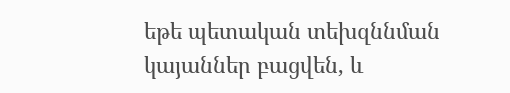եթե պետական տեխզննման կայաններ բացվեն, և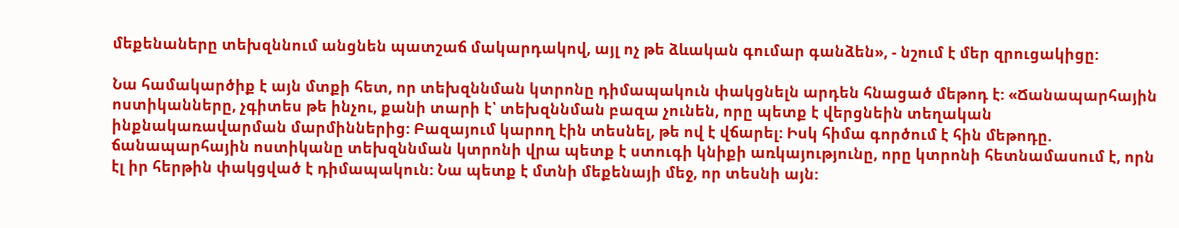մեքենաները տեխզննում անցնեն պատշաճ մակարդակով, այլ ոչ թե ձևական գումար գանձեն», - նշում է մեր զրուցակիցը:

Նա համակարծիք է այն մտքի հետ, որ տեխզննման կտրոնը դիմապակուն փակցնելն արդեն հնացած մեթոդ է: «Ճանապարհային ոստիկանները, չգիտես թե ինչու, քանի տարի է՝ տեխզննման բազա չունեն, որը պետք է վերցնեին տեղական ինքնակառավարման մարմիններից: Բազայում կարող էին տեսնել, թե ով է վճարել: Իսկ հիմա գործում է հին մեթոդը. ճանապարհային ոստիկանը տեխզննման կտրոնի վրա պետք է ստուգի կնիքի առկայությունը, որը կտրոնի հետնամասում է, որն էլ իր հերթին փակցված է դիմապակուն: Նա պետք է մտնի մեքենայի մեջ, որ տեսնի այն: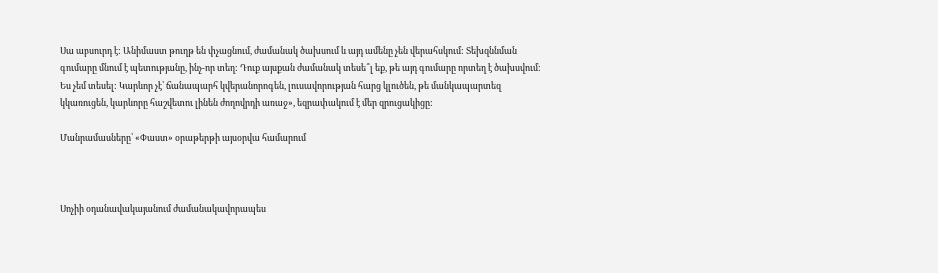Սա աբսուրդ է: Անիմաստ թուղթ են փչացնում, ժամանակ ծախսում և այդ ամենը չեն վերահսկում: Տեխզննման գումարը մնում է պետությանը, ինչ-որ տեղ: Դուք այսքան ժամանակ տեսե՞լ եք, թե այդ գումարը որտեղ է ծախսվում: Ես չեմ տեսել: Կարևոր չէ՝ ճանապարհ կվերանորոգեն, լուսավորության հարց կլուծեն, թե մանկապարտեզ կկառուցեն, կարևորը հաշվետու լինեն ժողովրդի առաջ», եզրափակում է մեր զրուցակիցը:

Մանրամասները՝ «Փաստ» օրաթերթի այսօրվա համարում



Սոչիի օդանավակայանում ժամանակավորապես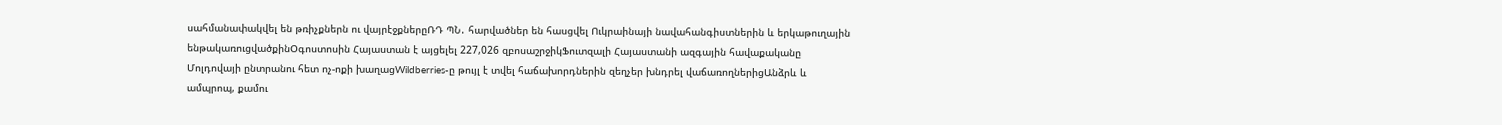սահմանափակվել են թռիչքներն ու վայրէջքներըՌԴ ՊՆ․ հարվածներ են հասցվել Ուկրաինայի նավահանգիստներին և երկաթուղային ենթակառուցվածքինՕգոստոսին Հայաստան է այցելել 227,026 զբոսաշրջիկՖուտզալի Հայաստանի ազգային հավաքականը Մոլդովայի ընտրանու հետ ոչ-ոքի խաղացWildberries-ը թույլ է տվել հաճախորդներին զեղչեր խնդրել վաճառողներիցԱնձրև և ամպրոպ, քամու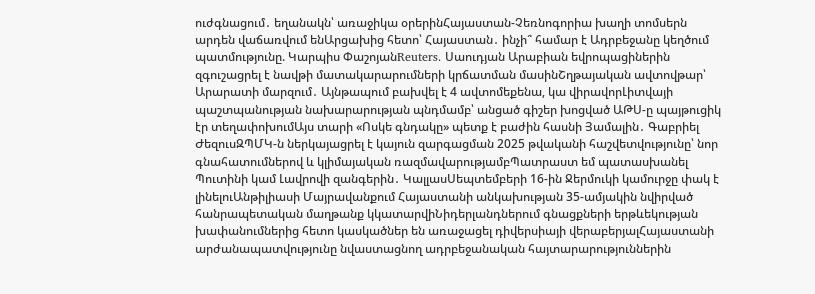ուժգնացում․ եղանակն՝ առաջիկա օրերինՀայաստան-Չեռնոգորիա խաղի տոմսերն արդեն վաճառվում ենԱրցախից հետո՝ Հայաստան․ ինչի՞ համար է Ադրբեջանը կեղծում պատմությունը. Կարպիս ՓաշոյանReuters․ Սաուդյան Արաբիան եվրոպացիներին զգուշացրել է նավթի մատակարարումների կրճատման մասինՇղթայական ավտովթար՝ Արարատի մարզում․ Այնթապում բախվել է 4 ավտոմեքենա, կա վիրավորԼիտվայի պաշտպանության նախարարության պնդմամբ՝ անցած գիշեր խոցված ԱԹՍ-ը պայթուցիկ էր տեղափոխումԱյս տարի «Ոսկե գնդակը» պետք է բաժին հասնի Յամալին․ Գաբրիել ԺեզուսԶՊՄԿ-ն ներկայացրել է կայուն զարգացման 2025 թվականի հաշվետվությունը՝ նոր գնահատումներով և կլիմայական ռազմավարությամբՊատրաստ եմ պատասխանել Պուտինի կամ Լավրովի զանգերին․ ԿալլասՍեպտեմբերի 16-ին Ջերմուկի կամուրջը փակ է լինելուԱնթիլիասի Մայրավանքում Հայաստանի անկախության 35-ամյակին նվիրված հանրապետական մաղթանք կկատարվիՆիդերլանդներում գնացքների երթևեկության խափանումներից հետո կասկածներ են առաջացել դիվերսիայի վերաբերյալՀայաստանի արժանապատվությունը նվաստացնող ադրբեջանական հայտարարություններին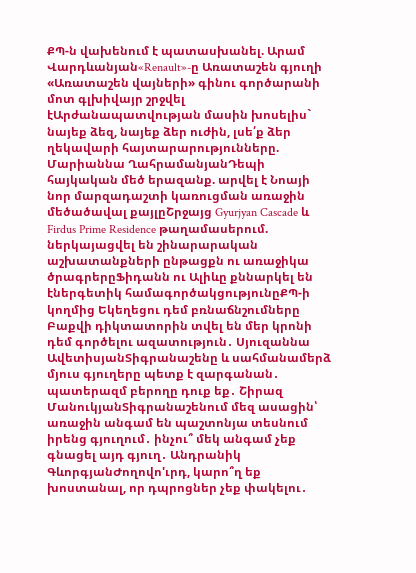ՔՊ-ն վախենում է պատասխանել. Արամ Վարդևանյան«Renault»-ը Առատաշեն գյուղի «Առատաշեն վայների» գինու գործարանի մոտ գլխիվայր շրջվել էԱրժանապատվության մասին խոսելիս` նայեք ձեզ, նայեք ձեր ուժին, լսե՛ք ձեր ղեկավարի հայտարարությունները. Մարիաննա ՂահրամանյանԴեպի հայկական մեծ երազանք. արվել է Նոայի նոր մարզադաշտի կառուցման առաջին մեծածավալ քայլըՇրջայց Gyurjyan Cascade և Firdus Prime Residence թաղամասերում. ներկայացվել են շինարարական աշխատանքների ընթացքն ու առաջիկա ծրագրերըՖիդանն ու Ալիևը քննարկել են էներգետիկ համագործակցությունըՔՊ-ի կողմից Եկեղեցու դեմ բռնաճնշումները Բաքվի դիկտատորին տվել են մեր կրոնի դեմ գործելու ազատություն․ Սյուզաննա ԱվետիսյանՏիգրանաշենը և սահմանամերձ մյուս գյուղերը պետք է զարգանան․ պատերազմ բերողը դուք եք․ Շիրազ ՄանուկյանՏիգրանաշենում մեզ ասացին՝ առաջին անգամ են պաշտոնյա տեսնում իրենց գյուղում․ ինչու՞ մեկ անգամ չեք գնացել այդ գյուղ․ Անդրանիկ ԳևորգյանԺողովո'ւրդ, կարո՞ղ եք խոստանալ, որ դպրոցներ չեք փակելու․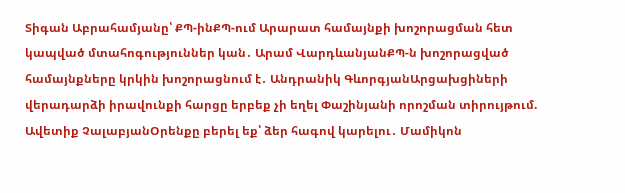Տիգան Աբրահամյանը՝ ՔՊ-ինՔՊ-ում Արարատ համայնքի խոշորացման հետ կապված մտահոգություններ կան․ Արամ ՎարդևանյանՔՊ-ն խոշորացված համայնքները կրկին խոշորացնում է․ Անդրանիկ ԳևորգյանԱրցախցիների վերադարձի իրավունքի հարցը երբեք չի եղել Փաշինյանի որոշման տիրույթում. Ավետիք ՉալաբյանՕրենքը բերել եք՝ ձեր հագով կարելու․ Մամիկոն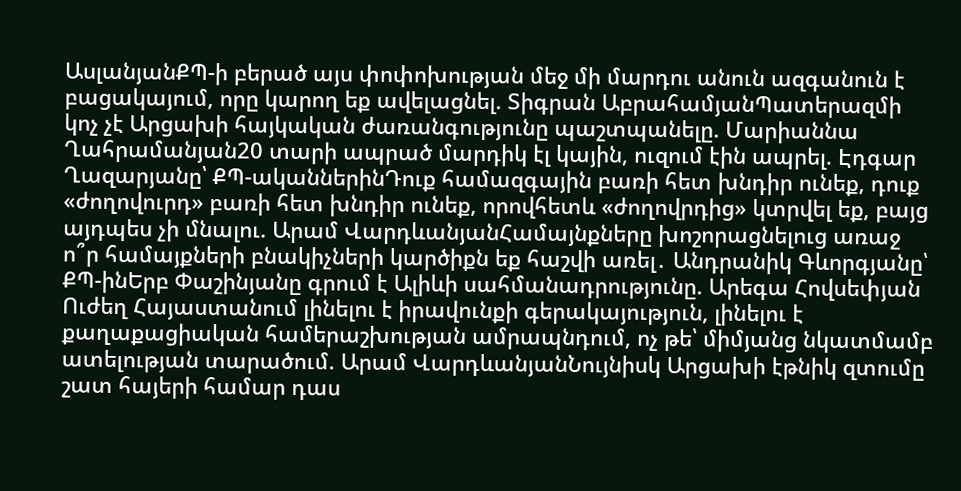ԱսլանյանՔՊ-ի բերած այս փոփոխության մեջ մի մարդու անուն ազգանուն է բացակայում, որը կարող եք ավելացնել. Տիգրան ԱբրահամյանՊատերազմի կոչ չէ Արցախի հայկական ժառանգությունը պաշտպանելը. Մարիաննա Ղահրամանյան20 տարի ապրած մարդիկ էլ կային, ուզում էին ապրել. Էդգար Ղազարյանը՝ ՔՊ-ականներինԴուք համազգային բառի հետ խնդիր ունեք, դուք «ժողովուրդ» բառի հետ խնդիր ունեք, որովհետև «ժողովրդից» կտրվել եք, բայց այդպես չի մնալու. Արամ ՎարդևանյանՀամայնքները խոշորացնելուց առաջ ո՞ր համայքների բնակիչների կարծիքն եք հաշվի առել․ Անդրանիկ Գևորգյանը՝ ՔՊ-ինԵրբ Փաշինյանը գրում է Ալիևի սահմանադրությունը. Արեգա Հովսեփյան Ուժեղ Հայաստանում լինելու է իրավունքի գերակայություն, լինելու է քաղաքացիական համերաշխության ամրապնդում, ոչ թե՝ միմյանց նկատմամբ ատելության տարածում. Արամ ՎարդևանյանՆույնիսկ Արցախի էթնիկ զտումը շատ հայերի համար դաս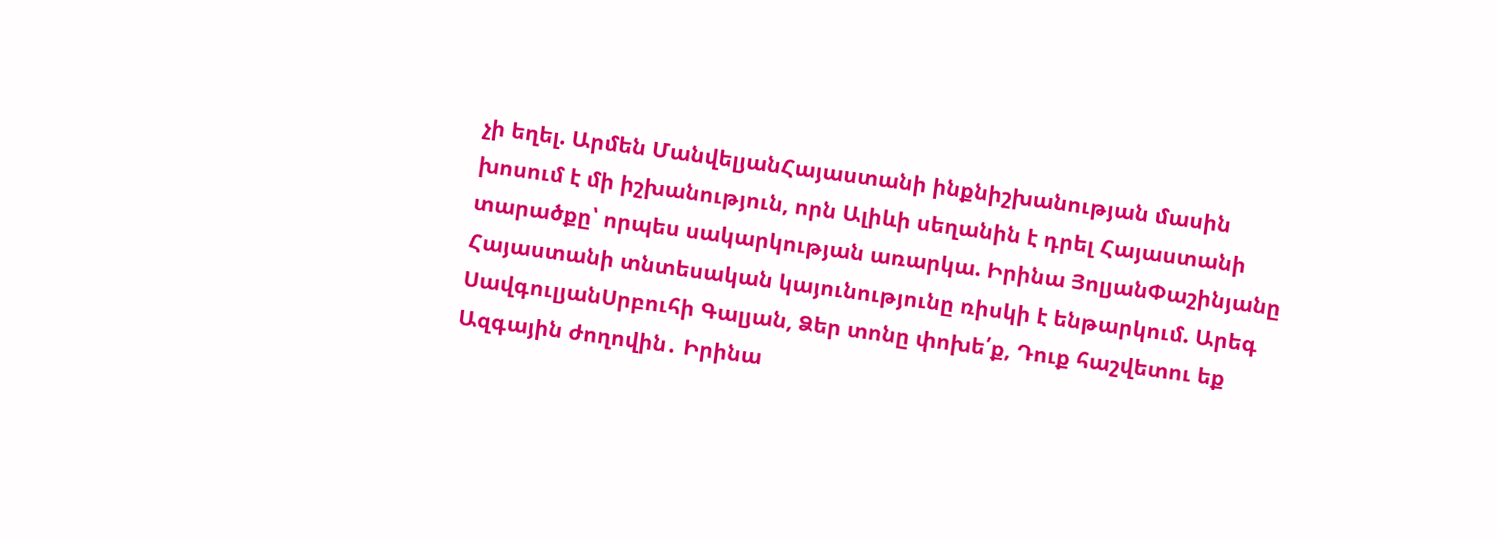չի եղել. Արմեն ՄանվելյանՀայաստանի ինքնիշխանության մասին խոսում է մի իշխանություն, որն Ալիևի սեղանին է դրել Հայաստանի տարածքը՝ որպես սակարկության առարկա. Իրինա ՅոլյանՓաշինյանը Հայաստանի տնտեսական կայունությունը ռիսկի է ենթարկում. Արեգ ՍավգուլյանՍրբուհի Գալյան, Ձեր տոնը փոխե՛ք, Դուք հաշվետու եք Ազգային ժողովին․ Իրինա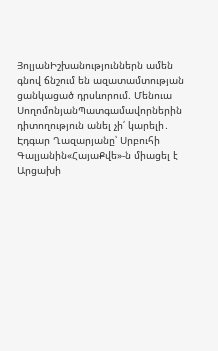ՅոլյանԻշխանություններն ամեն գնով ճնշում են ազատամտության ցանկացած դրսևորում. Մենուա ՍողոմոնյանՊատգամավորներին դիտողություն անել չի՛ կարելի․ Էդգար Ղազարյանը՝ Սրբուհի Գալյանին«ՀայաՔվե»-ն միացել է Արցախի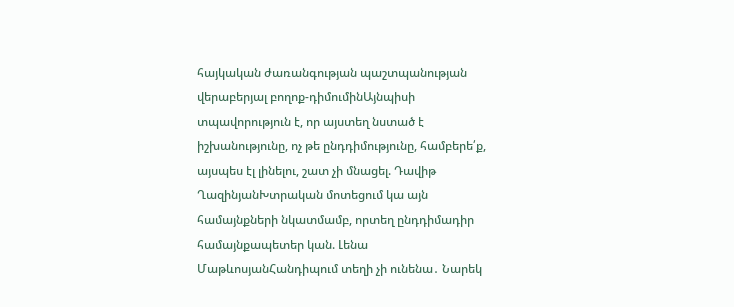հայկական ժառանգության պաշտպանության վերաբերյալ բողոք-դիմումինԱյնպիսի տպավորություն է, որ այստեղ նստած է իշխանությունը, ոչ թե ընդդիմությունը, համբերե՛ք, այսպես էլ լինելու, շատ չի մնացել. Դավիթ ՂազինյանԽտրական մոտեցում կա այն համայնքների նկատմամբ, որտեղ ընդդիմադիր համայնքապետեր կան. Լենա ՄաթևոսյանՀանդիպում տեղի չի ունենա․ Նարեկ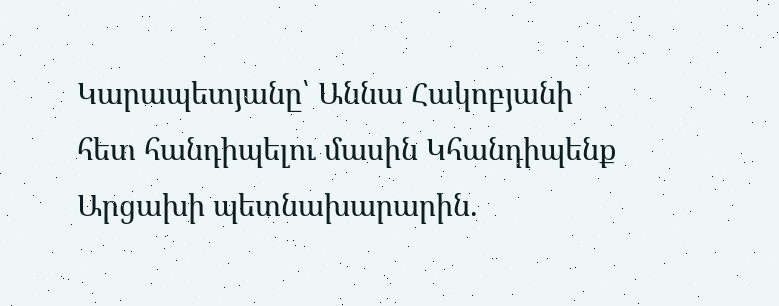Կարապետյանը՝ Աննա Հակոբյանի հետ հանդիպելու մասին Կհանդիպենք Արցախի պետնախարարին.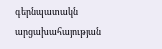գերնպատակն արցախահայության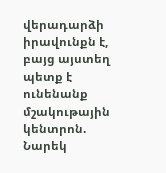վերադարձի իրավունքն է, բայց այստեղ պետք է ունենանք մշակութային կենտրոն. Նարեկ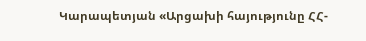Կարապետյան «Արցախի հայությունը ՀՀ-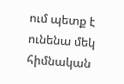ում պետք է ունենա մեկ հիմնական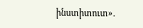ինստիտուտ».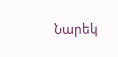Նարեկ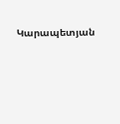Կարապետյան